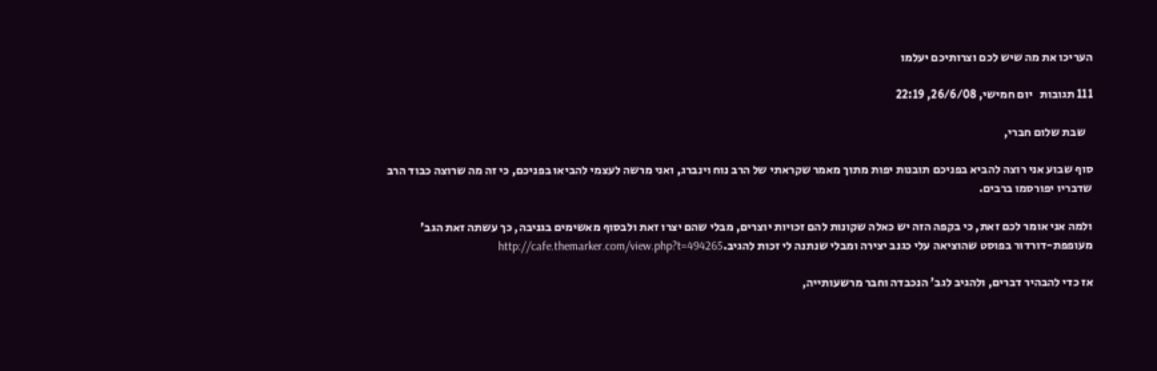העריכו את מה שיש לכם וצרותיכם יעלמו

111 תגובות   יום חמישי, 26/6/08, 22:19

   שבת שלום חברי,

סוף שבוע אני רוצה להביא בפניכם תובנות יפות מתוך מאמר שקראתי של הרב נוח וינברג, ואני מרשה לעצמי להביאו בפניכם, כי זה מה שרוצה כבוד הרב שדבריו יפורסמו ברבים.

ולמה אני אומר לכם זאת, כי בקפה הזה יש כאלה שקונות להם זכויות יוצרים, מבלי שהם יצרו זאת ולבסוף מאשימים בגניבה, כך עשתה זאת הגב' מעופפת-דורדור בפוסט שהוציאה עלי כגנב יצירה ומבלי שנתנה לי זכות להגיב.http://cafe.themarker.com/view.php?t=494265

אז כדי להבהיר דברים, ולהגיב לגב' הנכבדה וחבר מרשעותייה,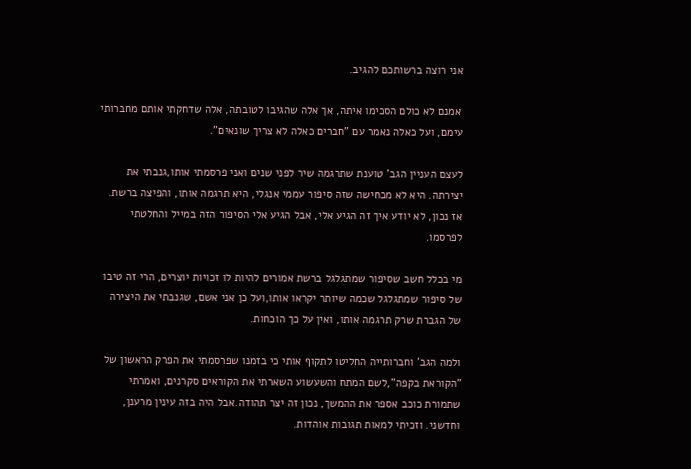אני רוצה ברשותכם להגיב.

 אמנם לא כולם הסכימו איתה, אך אלה שהגיבו לטובתה, אלה שדחקתי אותם מחברותי עימם, ועל כאלה נאמר עם "חברים כאלה לא צריך שונאים".

לעצם העניין הגב' טוענת שתרגמה שיר לפני שנים ואני פרסמתי אותו,גנבתי את יצירתה. היא לא מכחישה שזה סיפור עממי אנגלי, היא תרגמה אותו, והפיצה ברשת. אז נכון, לא יודע איך זה הגיע אלי, אבל הגיע אלי הסיפור הזה במייל והחלטתי לפרסמו.

מי בכלל חשב שסיפור שמתגלגל ברשת אמורים להיות לו זכויות יוצרים, הרי זה טיבו של סיפור שמתגלגל שכמה שיותר יקראו אותו,ועל כן אני אשם, שגנבתי את היצירה של הגברת שרק תרגמה אותו, ואין על כך הוכחות.

ולמה הגב' וחברותייה החליטו לתקוף אותי כי בזמנו שפרסמתי את הפרק הראשון של "הקוראת בקפה",לשם המתח והשעשוע השארתי את הקוראים סקרנים, ואמרתי שתמורת כוכב אספר את ההמשך, נכון זה יצר תהודה.אבל היה בזה עינין מרענן, וחדשני. וזכיתי למאות תגובות אוהדות.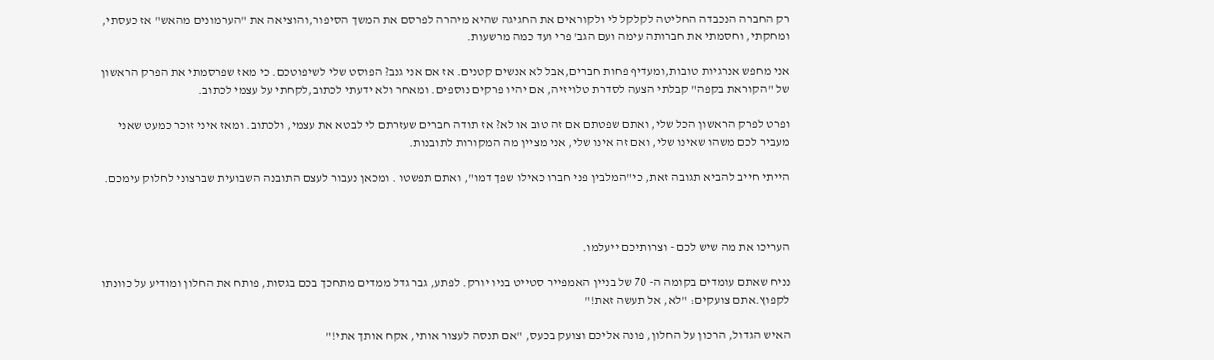רק החברה הנכבדה החליטה לקלקל לי ולקוראים את החגיגה שהיא מיהרה לפרסם את המשך הסיפור,והוציאה את "הערמונים מהאש" אז כעסתי, ומחקתי, וחסמתי את חברותה עימה ועם הגב' פרי ועד כמה מרשעות.

אני מחפש אנרגיות טובות,ומעדיף פחות חברים,אבל לא אנשים קטנים. אז אם אני גנב? הפוסט שלי לשיפוטכם. כי מאז שפרסמתי את הפרק הראשון של "הקוראת בקפה" קבלתי הצעה לסדרת טלויזיה, אם יהיו פרקים נוספים. ומאחר ולא ידעתי לכתוב,לקחתי על עצמי לכתוב.

ופרט לפרק הראשון הכל שלי, ואתם שפטתם אם זה טוב או לא? אז תודה חברים שעזרתם לי לבטא את עצמי, ולכתוב. ומאז איני זוכר כמעט שאני מעביר לכם משהו שאינו שלי, ואם זה אינו שלי, אני מציין מה המקורות לתובנות.

הייתי חייב להביא תגובה זאת, כי"המלבין פני חברו כאילו שפך דמו", ואתם תפשטו . ומכאן נעבור לעצם התובנה השבועית שברצוני לחלוק עימכם.



העריכו את מה שיש לכם - וצרותיכם ייעלמו.

נניח שאתם עומדים בקומה ה- 70 של בניין האמפייר סטייט בניו יורק. לפתע, גבר גדל ממדים מתחכך בכם בגסות, פותח את החלון ומודיע על כוונתו לקפוץ.אתם צועקים: "לא, אל תעשה זאת!"

האיש הגדול, הרכון על החלון, פונה אליכם וצועק בכעס, "אם תנסה לעצור אותי, אקח אותך אתי!"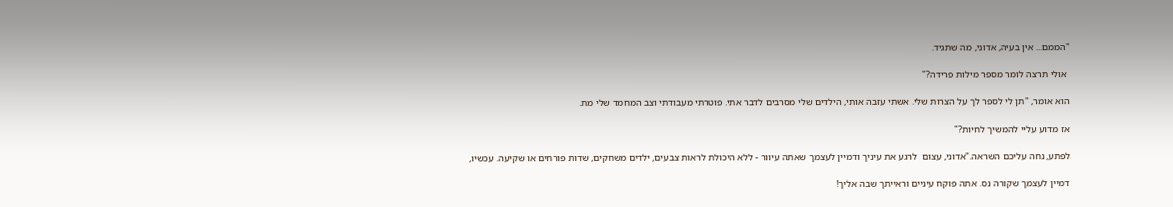"הממם... אין בעיה, אדוני, מה שתגיד.

 אולי תרצה לומר מספר מילות פרידה?"

הוא אומר, "תן לי לספר לך על הצרות שלי. אשתי עזבה אותי, הילדים שלי מסרבים לדבר אתי. פוטרתי מעבודתי וצב המחמד שלי מת.

אז מדוע עליי להמשיך לחיות?"

לפתע, נחה עליכם השראה."אדוני, עצום  לרגע את עיניך ודמיין לעצמך שאתה עיוור - ללא היכולת לראות צבעים, ילדים משחקים, שדות פורחים או שקיעה. עכשיו,

דמיין לעצמך שקורה נס. אתה פוקח עיניים וראייתך שבה אליך!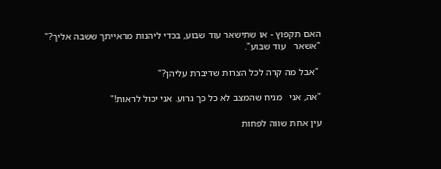האם תקפוץ - או שתישאר עוד שבוע, בכדי ליהנות מראייתך ששבה אליך?" "אשאר   עוד שבוע".

 "אבל מה קרה לכל הצרות שדיברת עליהן?"

"אה, אני   מניח שהמצב לא כל כך גרוע. אני יכול לראות!"

עין אחת שווה לפחות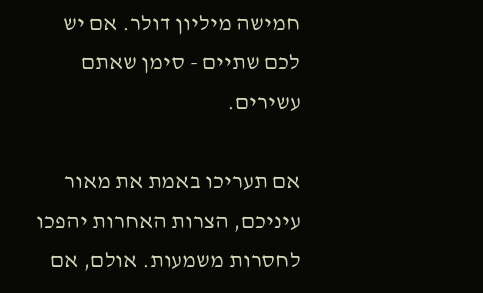חמישה מיליון דולר. אם יש לכם שתיים - סימן שאתם עשירים.

אם תעריכו באמת את מאור עיניכם, הצרות האחרות יהפכו לחסרות משמעות. אולם, אם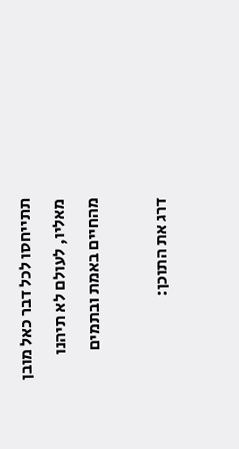תתייחסו לכל דבר כאל מובן מאליו, לעולם לא תיהנו מהחיים באמת ובתמים

דרג את התוכן: